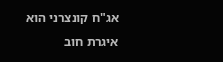אג"ח קונצרני הוא איגרת חוב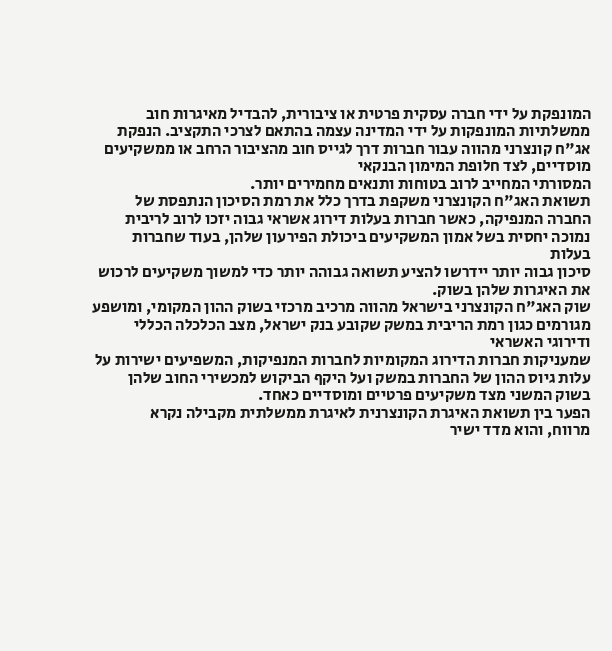המונפקת על ידי חברה עסקית פרטית או ציבורית, להבדיל מאיגרות חוב ממשלתיות המונפקות על ידי המדינה עצמה בהתאם לצרכי התקציב. הנפקת אג"ח קונצרני מהווה עבור חברות דרך לגייס חוב מהציבור הרחב או ממשקיעים מוסדיים, לצד חלופת המימון הבנקאי
המסורתי המחייב לרוב בטוחות ותנאים מחמירים יותר.
תשואת האג"ח הקונצרני משקפת בדרך כלל את רמת הסיכון הנתפסת של החברה המנפיקה, כאשר חברות בעלות דירוג אשראי גבוה יזכו לרוב לריבית נמוכה יחסית בשל אמון המשקיעים ביכולת הפירעון שלהן, בעוד שחברות בעלות
סיכון גבוה יותר יידרשו להציע תשואה גבוהה יותר כדי למשוך משקיעים לרכוש את האיגרות שלהן בשוק.
שוק האג"ח הקונצרני בישראל מהווה מרכיב מרכזי בשוק ההון המקומי, ומושפע מגורמים כגון רמת הריבית במשק שקובע בנק ישראל, מצב הכלכלה הכללי ודירוגי האשראי
שמעניקות חברות הדירוג המקומיות לחברות המנפיקות, המשפיעים ישירות על עלות גיוס ההון של החברות במשק ועל היקף הביקוש למכשירי החוב שלהן בשוק המשני מצד משקיעים פרטיים ומוסדיים כאחד.
הפער בין תשואת האיגרת הקונצרנית לאיגרת ממשלתית מקבילה נקרא
מרווח, והוא מדד ישיר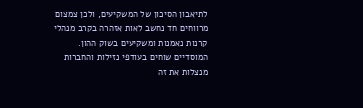לתיאבון הסיכון של המשקיעים, ולכן צמצום מרווחים חד נחשב לאות אזהרה בקרב מנהלי קרנות נאמנות ומשקיעים בשוק ההון.
המוסדיים שוחים בעודפי נזילות והחברות מנצלות את זה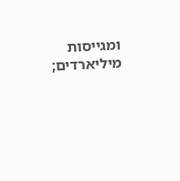ומגייסות מיליארדים;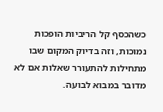כשהכסף קל הריביות הופכות נמוכות, וזה בדיוק המקום שבו מתחילות להתעורר שאלות אם לא מדובר במבוא לבועה.